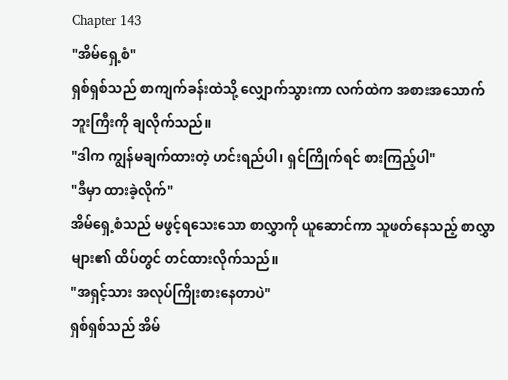Chapter 143
"အိမ်ရှေ့စံ"
ရှစ်ရှစ်သည် စာကျက်ခန်းထဲသို့ လျှောက်သွားကာ လက်ထဲက အစားအသောက်ဘူးကြီးကို ချလိုက်သည်။
"ဒါက ကျွန်မချက်ထားတဲ့ ဟင်းရည်ပါ၊ ရှင်ကြိုက်ရင် စားကြည့်ပါ"
"ဒီမှာ ထားခဲ့လိုက်"
အိမ်ရှေ့စံသည် မဖွင့်ရသေးသော စာလွှာကို ယူဆောင်ကာ သူဖတ်နေသည့် စာလွှာများ၏ ထိပ်တွင် တင်ထားလိုက်သည်။
"အရှင့်သား အလုပ်ကြိုးစားနေတာပဲ"
ရှစ်ရှစ်သည် အိမ်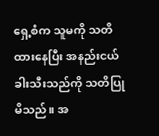ရှေ့စံက သူမကို သတိထားနေပြီး အနည်းငယ် ခါးသီးသည်ကို သတိပြုမိသည်။ အ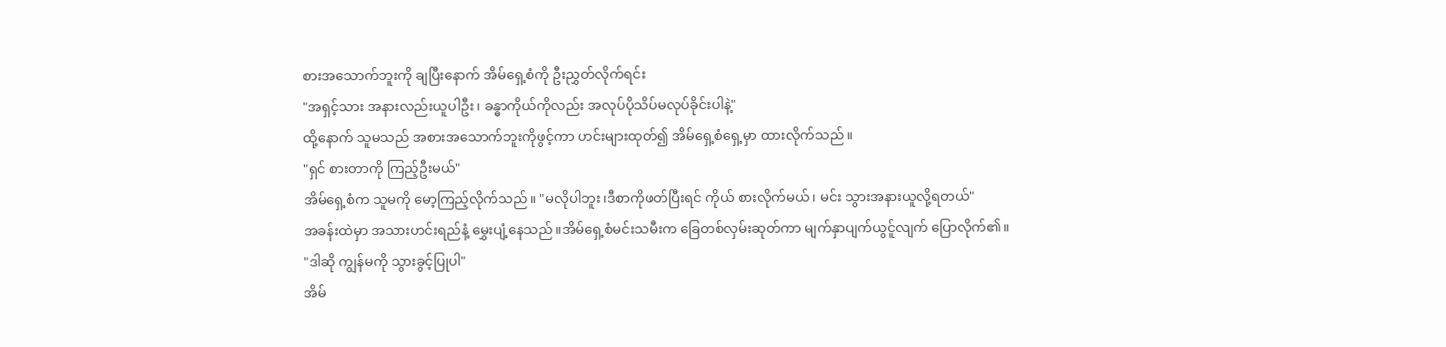စားအသောက်ဘူးကို ချပြီးနောက် အိမ်ရှေ့စံကို ဦးညွှတ်လိုက်ရင်း
"အရှင့်သား အနားလည်းယူပါဦး၊ ခန္ဓာကိုယ်ကိုလည်း အလုပ်ပိုသိပ်မလုပ်ခိုင်းပါနဲ့"
ထို့နောက် သူမသည် အစားအသောက်ဘူးကိုဖွင့်ကာ ဟင်းများထုတ်၍ အိမ်ရှေ့စံရှေ့မှာ ထားလိုက်သည်။
"ရှင် စားတာကို ကြည့်ဦးမယ်"
အိမ်ရှေ့စံက သူမကို မော့ကြည့်လိုက်သည်။ "မလိုပါဘူး၊ဒီစာကိုဖတ်ပြီးရင် ကိုယ် စားလိုက်မယ်၊ မင်း သွားအနားယူလို့ရတယ်"
အခန်းထဲမှာ အသားဟင်းရည်နံ့ မွှေးပျံ့နေသည်။အိမ်ရှေ့စံမင်းသမီးက ခြေတစ်လှမ်းဆုတ်ကာ မျက်နှာပျက်ယွင်ူလျက် ပြောလိုက်၏။
"ဒါဆို ကျွန်မကို သွားခွင့်ပြုပါ"
အိမ်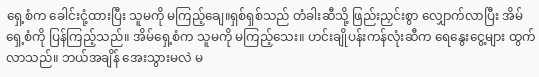ရှေ့စံက ခေါင်းငုံ့ထားပြီး သူမကို မကြည့်ချေ။ရှစ်ရှစ်သည် တံခါးဆီသို့ ဖြည်းညှင်းစွာ လျှောက်လာပြီး အိမ်ရှေ့စံကို ပြန်ကြည့်သည်။ အိမ်ရှေ့စံက သူမကို မကြည့်သေး။ ဟင်းချိုပန်းကန်လုံးဆီက ရေနွေးငွေ့များ ထွက်လာသည်။ ဘယ်အချိန် အေးသွားမလဲ မ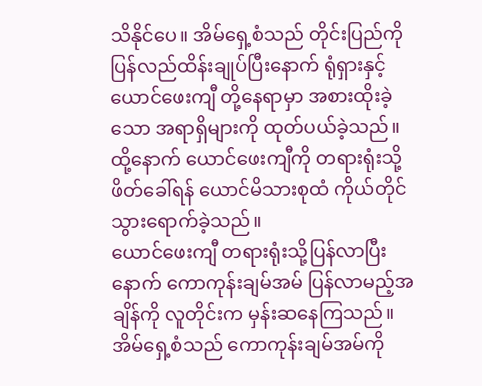သိနိုင်ပေ။ အိမ်ရှေ့စံသည် တိုင်းပြည်ကို ပြန်လည်ထိန်းချုပ်ပြီးနောက် ရုံရှားနှင့် ယောင်ဖေးကျီ တို့နေရာမှာ အစားထိုးခဲ့သော အရာရှိများကို ထုတ်ပယ်ခဲ့သည်။ ထို့နောက် ယောင်ဖေးကျီကို တရားရုံးသို့ ဖိတ်ခေါ်ရန် ယောင်မိသားစုထံ ကိုယ်တိုင်သွားရောက်ခဲ့သည်။
ယောင်ဖေးကျီ တရားရုံးသို့ပြန်လာပြီးနောက် ကောကုန်းချမ်အမ် ပြန်လာမည့်အချိန်ကို လူတိုင်းက မှန်းဆနေကြသည်။ အိမ်ရှေ့စံသည် ကောကုန်းချမ်အမ်ကို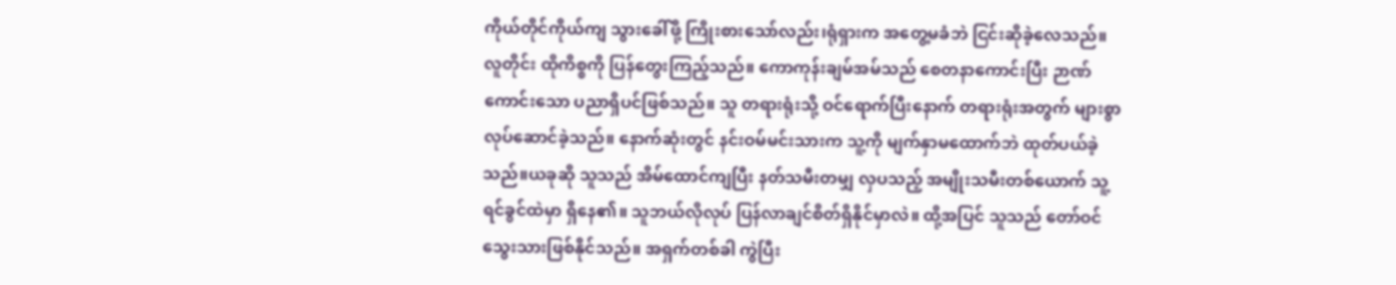ကိုယ်တိုင်ကိုယ်ကျ သွားခေါ်ဖို့ ကြိုးစားသော်လည်း၊ရုံရှားက အတွေ့မခံဘဲ ငြင်းဆိုခဲ့လေသည်။
လူတိုင်း ထိုကိစ္စကို ပြန်တွေးကြည့်သည်။ ကောကုန်းချမ်အမ်သည် စေတနာကောင်းပြီး ဉာဏ်ကောင်းသော ပညာရှိပင်ဖြစ်သည်။ သူ တရားရုံးသို့ ဝင်ရောက်ပြီးနောက် တရားရုံးအတွက် များစွာလုပ်ဆောင်ခဲ့သည်။ နောက်ဆုံးတွင် နင်းဝမ်မင်းသားက သူ့ကို မျက်နှာမထောက်ဘဲ ထုတ်ပယ်ခဲ့သည်။ယခုဆို သူသည် အိမ်ထောင်ကျပြီး နတ်သမီးတမျှ လှပသည့် အမျိုးသမီးတစ်ယောက် သူ့ရင်ခွင်ထဲမှာ ရှိနေ၏။ သူဘယ်လိုလုပ် ပြန်လာချင်စိတ်ရှိနိုင်မှာလဲ။ ထို့အပြင် သူသည် တော်ဝင်သွေးသားဖြစ်နိုင်သည်။ အရှက်တစ်ခါ ကွဲပြီး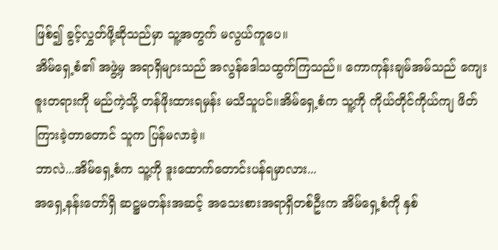ဖြစ်၍ ခွင့်လွှတ်ဖို့ဆိုသည်မှာ သူ့အတွက် မလွယ်ကူပေ။
အိမ်ရှေ့စံ၏ အဖွဲ့မှ အရာရှိများသည် အလွန်ဒေါသထွက်ကြသည်။ ကောကုန်းချမ်အမ်သည် ကျေးဇူးတရားကို မည်ကဲ့သို့ တန်ဖိုးထားရမှန်း မသိသူပင်။အိမ်ရှေ့စံက သူ့ကို ကိုယ်တိုင်ကိုယ်ကျ ဖိတ်ကြားခဲ့တာတောင် သူက ပြန်မလာခဲ့။
ဘာလဲ...အိမ်ရှေ့စံက သူ့ကို ဒူးထောက်တောင်းပန်ရမှာလား...
အရှေ့နန်းတော်ရှိ ဆဋ္ဌမတန်းအဆင့် အသေးစားအရာရှိတစ်ဦးက အိမ်ရှေ့စံကို နှစ်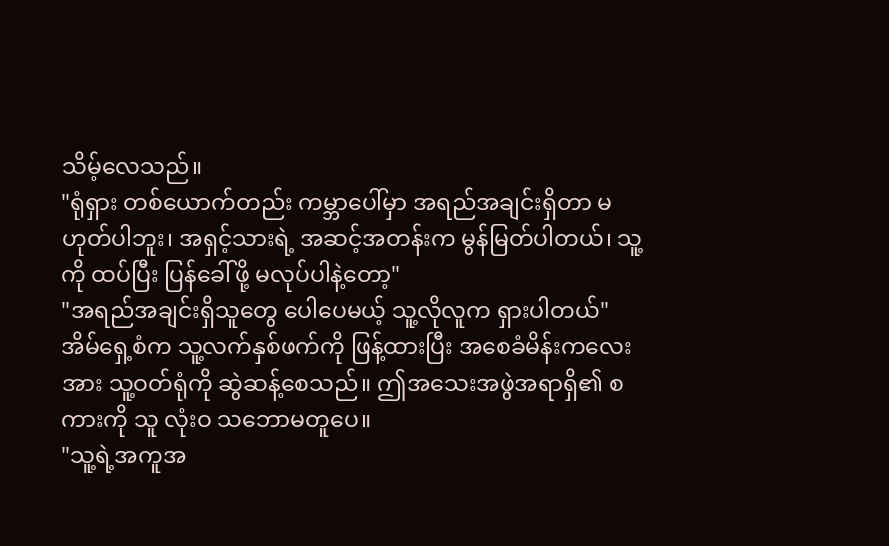သိမ့်လေသည်။
"ရုံရှား တစ်ယောက်တည်း ကမ္ဘာပေါ်မှာ အရည်အချင်းရှိတာ မဟုတ်ပါဘူး၊ အရှင့်သားရဲ့ အဆင့်အတန်းက မွန်မြတ်ပါတယ်၊ သူ့ကို ထပ်ပြီး ပြန်ခေါ်ဖို့ မလုပ်ပါနဲ့တော့"
"အရည်အချင်းရှိသူတွေ ပေါပေမယ့် သူ့လိုလူက ရှားပါတယ်"
အိမ်ရှေ့စံက သူ့လက်နှစ်ဖက်ကို ဖြန့်ထားပြီး အစေခံမိန်းကလေးအား သူ့ဝတ်ရုံကို ဆွဲဆန့်စေသည်။ ဤအသေးအဖွဲအရာရှိ၏ စကားကို သူ လုံးဝ သဘောမတူပေ။
"သူ့ရဲ့အကူအ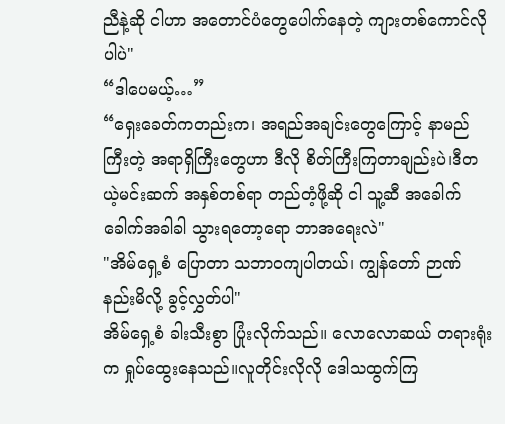ညီနဲ့ဆို ငါဟာ အတောင်ပံတွေပေါက်နေတဲ့ ကျားတစ်ကောင်လိုပါပဲ"
“ဒါပေမယ့်…”
“ရှေးခေတ်ကတည်းက၊ အရည်အချင်းတွေကြောင့် နာမည်ကြီးတဲ့ အရာရှိကြီးတွေဟာ ဒီလို စိတ်ကြီးကြတာချည်းပဲ၊ဒီတယဲ့မင်းဆက် အနှစ်တစ်ရာ တည်တံ့ဖို့ဆို ငါ သူ့ဆီ အခေါက်ခေါက်အခါခါ သွားရတော့ရော ဘာအရေးလဲ"
"အိမ်ရှေ့စံ ပြောတာ သဘာဝကျပါတယ်၊ ကျွန်တော် ဉာဏ်နည်းမိလို့ ခွင့်လွှတ်ပါ"
အိမ်ရှေ့စံ ခါးသီးစွာ ပြုံးလိုက်သည်။ လောလောဆယ် တရားရုံးက ရှုပ်ထွေးနေသည်။လူတိုင်းလိုလို ဒေါသထွက်ကြ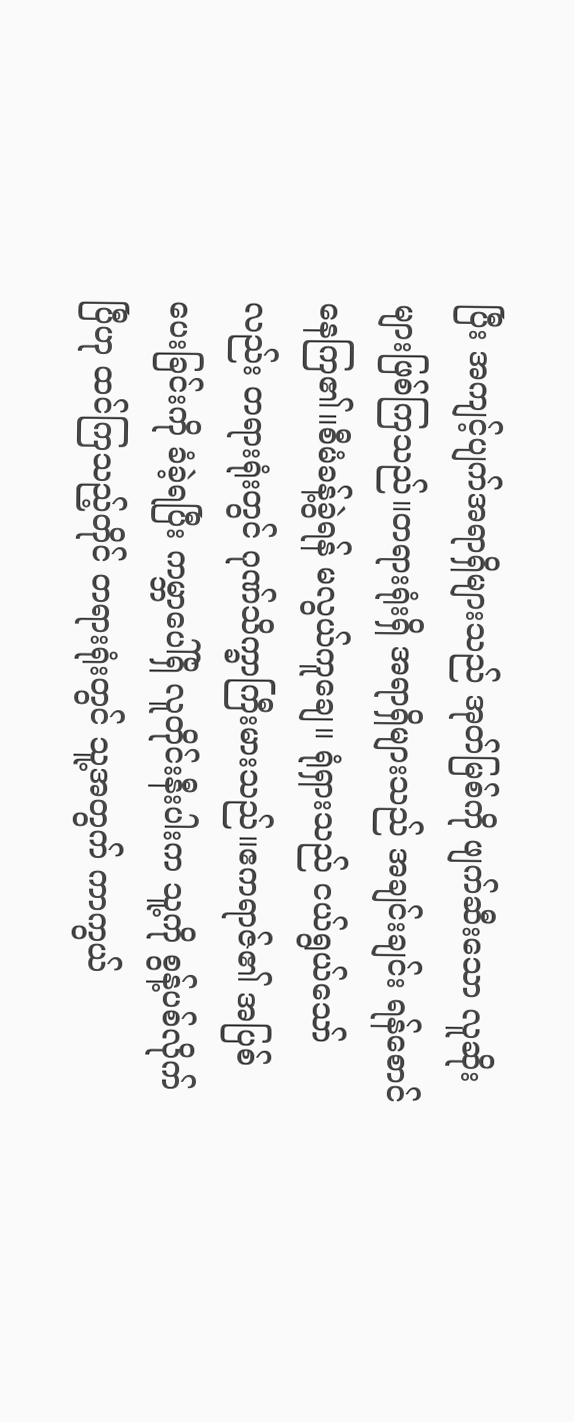ပြီး အကျင့်ပျက်အရာရှိများသည် အုတ်မြစ်ကို ဖျက်ဆီးသော လူဆိုးများဖြစ်ကြသည်။တရားရုံးရှိ အရာရှိများသည် အချင်းချင်း ရန်စောင်နေကြ၏။စီမံခန့်ခွဲရန် မလွယ်ကူချေ။ ရုံရှားသည် ငယ်ရွယ်သော်လည်း တရားရုံးတွင် ဂုဏ်သိက္ခာကြီးမားသည်။ဧကရာဇ်၏ အပြစ်ပေးခြင်းကို ခံခဲ့ရပြီး ကမ္ဘာပေါ်ရှိ လူတိုင်းနီးပါးက သူ့ကို စွန့်ပစ်လိုက်ပြီဟု ထင်ကြသည့်တိုင် တရားရုံးတွင် သူ့အတွက် ကာကွယ်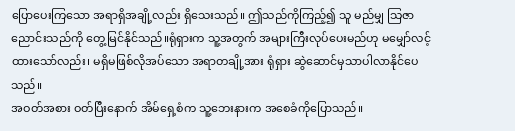ပြောပေးကြသော အရာရှိအချို့လည်း ရှိသေးသည်။ ဤသည်ကိုကြည့်၍ သူ မည်မျှ သြဇာညောင်းသည်ကို တွေ့မြင်နိုင်သည်။ရုံရှားက သူ့အတွက် အများကြီးလုပ်ပေးမည်ဟု မမျှော်လင့်ထားသော်လည်း၊ မရှိမဖြစ်လိုအပ်သော အရာတချို့အား ရုံရှား ဆွဲဆောင်မှသာပါလာနိုင်ပေသည်။
အဝတ်အစား ဝတ်ပြီးနောက် အိမ်ရှေ့စံက သူ့ဘေးနားက အစေခံကိုပြောသည်။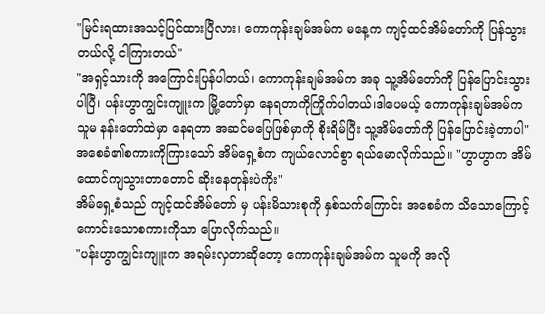"မြင်းရထားအသင့်ပြင်ထားပြီလား၊ ကောကုန်းချမ်အမ်က မနေ့က ကျင့်ထင်အိမ်တော်ကို ပြန်သွားတယ်လို့ ငါကြားတယ်"
"အရှင့်သားကို အကြောင်းပြန်ပါတယ်၊ ကောကုန်းချမ်အမ်က အခု သူ့အိမ်တော်ကို ပြန်ပြောင်းသွားပါပြီ၊ ပန်းဟွာကျွင်းကျူးက မြို့တော်မှာ နေရတာကိုကြိုက်ပါတယ်၊ဒါပေမယ့် ကောကုန်းချမ်အမ်က သူမ နန်းတော်ထဲမှာ နေရတာ အဆင်မပြေဖြစ်မှာကို စိုးရိမ်ပြီး သူ့အိမ်တော်ကို ပြန်ပြောင်းခဲ့တာပါ"
အစေခံ၏စကားကိုကြားသော် အိမ်ရှေ့စံက ကျယ်လောင်စွာ ရယ်မောလိုက်သည်။ "ဟွာဟွာက အိမ်ထောင်ကျသွားတာတောင် ဆိုးနေတုန်းပဲကိုး"
အိမ်ရှေ့စံသည် ကျင့်ထင်အိမ်တော် မှ ပန်းမိသားစုကို နှစ်သက်ကြောင်း အစေခံက သိသောကြောင့် ကောင်းသောစကားကိုသာ ပြောလိုက်သည်။
"ပန်းဟွာကျွင်းကျူးက အရမ်းလှတာဆိုတော့ ကောကုန်းချမ်အမ်က သူမကို အလို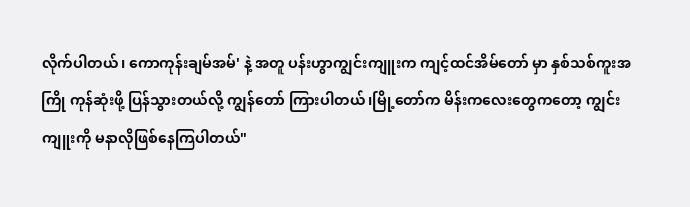လိုက်ပါတယ်၊ ကောကုန်းချမ်အမ်' နဲ့ အတူ ပန်းဟွာကျွင်းကျူးက ကျင့်ထင်အိမ်တော် မှာ နှစ်သစ်ကူးအကြို ကုန်ဆုံးဖို့ ပြန်သွားတယ်လို့ ကျွန်တော် ကြားပါတယ်၊မြို့တော်က မိန်းကလေးတွေကတော့ ကျွင်းကျူးကို မနာလိုဖြစ်နေကြပါတယ်"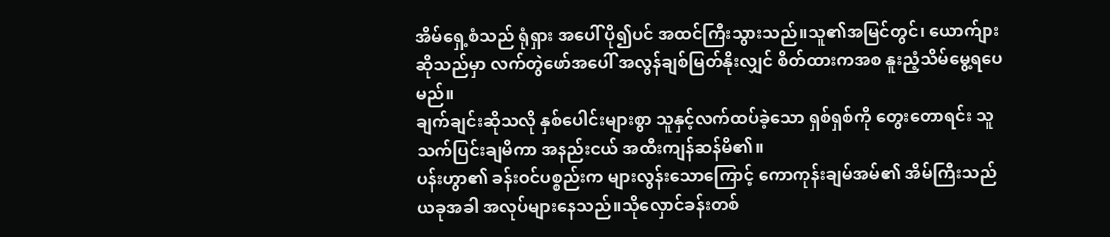အိမ်ရှေ့စံသည် ရုံရှား အပေါ် ပို၍ပင် အထင်ကြီးသွားသည်။သူ၏အမြင်တွင်၊ ယောက်ျားဆိုသည်မှာ လက်တွဲဖော်အပေါ် အလွန်ချစ်မြတ်နိုးလျှင် စိတ်ထားကအစ နူးညံ့သိမ်မွေ့ရပေမည်။
ချက်ချင်းဆိုသလို နှစ်ပေါင်းများစွာ သူနှင့်လက်ထပ်ခဲ့သော ရှစ်ရှစ်ကို တွေးတောရင်း သူ သက်ပြင်းချမိကာ အနည်းငယ် အထီးကျန်ဆန်မိ၏။
ပန်းဟွာ၏ ခန်းဝင်ပစ္စည်းက များလွန်းသောကြောင့် ကောကုန်းချမ်အမ်၏ အိမ်ကြီးသည် ယခုအခါ အလုပ်များနေသည်။သိုလှောင်ခန်းတစ်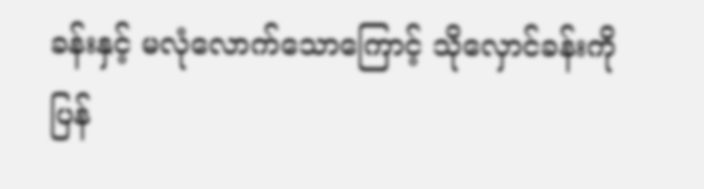ခန်းနှင့် မလုံလောက်သောကြောင့် သိုလှောင်ခန်းကို ပြန်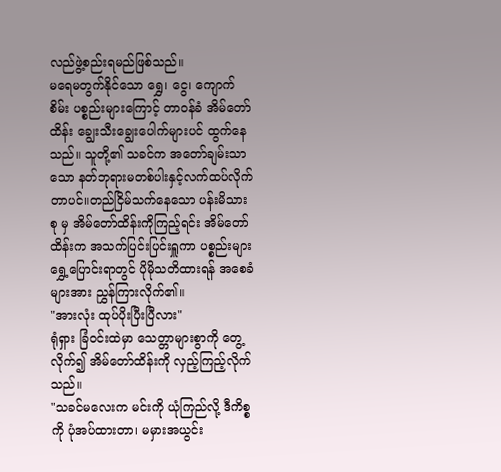လည်ဖွဲ့စည်းရမည်ဖြစ်သည်။
မရေမတွက်နိုင်သော ရွှေ၊ ငွေ၊ ကျောက်စိမ်း ပစ္စည်းများကြောင့် တာဝန်ခံ အိမ်တော်ထိန်း ချွေးသီးချွေးပေါက်များပင် ထွက်နေသည်။ သူတို့၏ သခင်က အတော်ချမ်းသာသော နတ်ဘုရားမတစ်ပါးနှင့်လက်ထပ်လိုက်တာပင်။တည်ငြိမ်သက်နေသော ပန်းမိသားစု မှ အိမ်တော်ထိန်းကိုကြည့်ရင်း အိမ်တော်ထိန်းက အသက်ပြင်းပြင်းရှူကာ ပစ္စည်းများ ရွှေ့ပြောင်းရာတွင် ပိုမိုသတိထားရန် အစေခံများအား ညွှန်ကြားလိုက်၏။
"အားလုံး ထုပ်ပိုးပြီးပြီလား"
ရုံရှား ခြံဝင်းထဲမှာ သေတ္တာများစွာကို တွေ့လိုက်၍ အိမ်တော်ထိန်းကို လှည့်ကြည့်လိုက်သည်။
"သခင်မလေးက မင်းကို ယုံကြည်လို့ ဒီကိစ္စကို ပုံအပ်ထားတာ၊ မမှားအယွင်း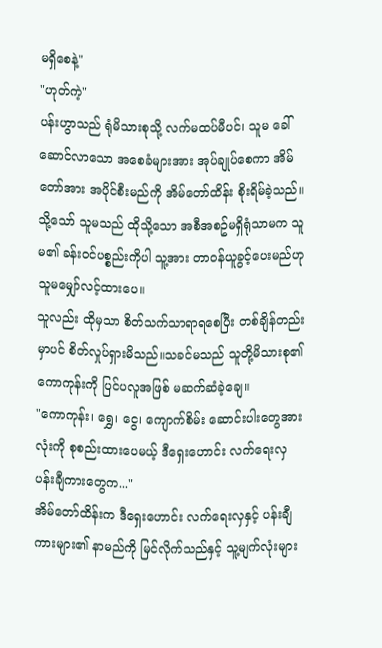မရှိစေနဲ့"
"ဟုတ်ကဲ့"
ပန်းဟွာသည် ရုံမိသားစုသို့ လက်မထပ်မီပင်၊ သူမ ခေါ်ဆောင်လာသော အစေခံများအား အုပ်ချုပ်စေကာ အိမ်တော်အား အပိုင်စီးမည်ကို အိမ်တော်ထိန်း စိုးရိမ်ခဲ့သည်။ သို့သော် သူမသည် ထိုသို့သော အစီအစဥ်မရှိရုံသာမက သူမ၏ ခန်းဝင်ပစ္စည်းကိုပါ သူ့အား တာဝန်ယူခွင့်ပေးမည်ဟု သူမမျှော်လင့်ထားပေ။
သူလည်း ထိုမှသာ စိတ်သက်သာရာရစေပြီး တစ်ချိန်တည်းမှာပင် စိတ်လှုပ်ရှားမိသည်။သခင်မသည် သူတို့မိသားစု၏ ကောကုန်းကို ပြင်ပလူအဖြစ် မဆက်ဆံခဲ့ချေ။
"ကောကုန်း၊ ရွှေ၊ ငွေ၊ ကျောက်စိမ်း ဆောင်းပါးတွေအားလုံးကို စုစည်းထားပေမယ့် ဒီရှေးဟောင်း လက်ရေးလှ ပန်းချီကားတွေက..."
အိမ်တော်ထိန်းက ဒီရှေးဟောင်း လက်ရေးလှနှင့် ပန်းချီကားများ၏ နာမည်ကို မြင်လိုက်သည်နှင့် သူ့မျက်လုံးများ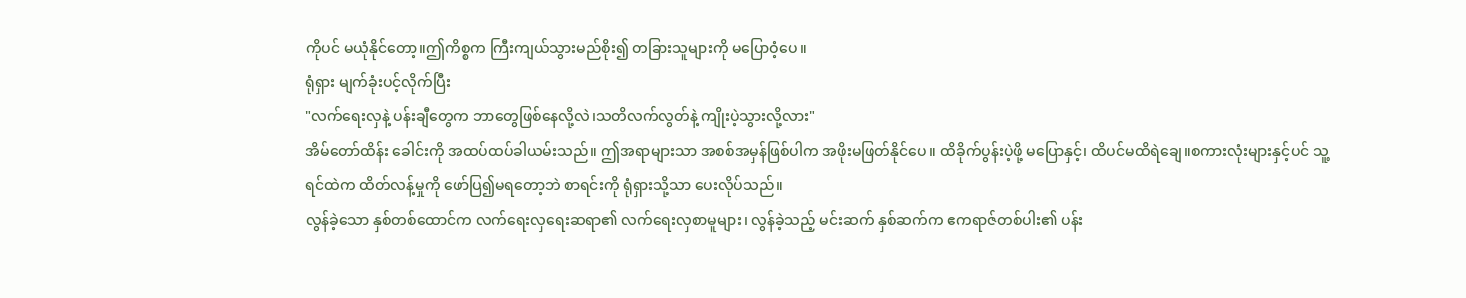ကိုပင် မယုံနိုင်တော့။ဤကိစ္စက ကြီးကျယ်သွားမည်စိုး၍ တခြားသူများကို မပြောဝံ့ပေ။
ရုံရှား မျက်ခုံးပင့်လိုက်ပြီး
"လက်ရေးလှနဲ့ ပန်းချီတွေက ဘာတွေဖြစ်နေလို့လဲ၊သတိလက်လွတ်နဲ့ ကျိုးပဲ့သွားလို့လား"
အိမ်တော်ထိန်း ခေါင်းကို အထပ်ထပ်ခါယမ်းသည်။ ဤအရာများသာ အစစ်အမှန်ဖြစ်ပါက အဖိုးမဖြတ်နိုင်ပေ။ ထိခိုက်ပွန်းပဲ့ဖို့ မပြောနှင့်၊ ထိပင်မထိရဲချေ။စကားလုံးများနှင့်ပင် သူ့ရင်ထဲက ထိတ်လန့်မှုကို ဖော်ပြ၍မရတော့ဘဲ စာရင်းကို ရုံရှားသို့သာ ပေးလိုပ်သည်။
လွန်ခဲ့သော နှစ်တစ်ထောင်က လက်ရေးလှရေးဆရာ၏ လက်ရေးလှစာမူများ၊ လွန်ခဲ့သည့် မင်းဆက် နှစ်ဆက်က ဧကရာဇ်တစ်ပါး၏ ပန်း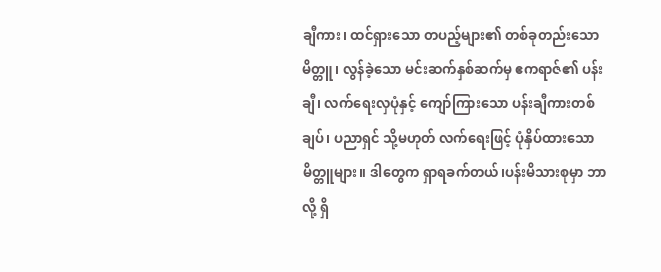ချီကား၊ ထင်ရှားသော တပည့်များ၏ တစ်ခုတည်းသော မိတ္တူ၊ လွန်ခဲ့သော မင်းဆက်နှစ်ဆက်မှ ဧကရာဇ်၏ ပန်းချီ၊ လက်ရေးလှပုံနှင့် ကျော်ကြားသော ပန်းချီကားတစ်ချပ်၊ ပညာရှင် သို့မဟုတ် လက်ရေးဖြင့် ပုံနှိပ်ထားသော မိတ္တူများ။ ဒါတွေက ရှာရခက်တယ်၊ပန်းမိသားစုမှာ ဘာလို့ ရှိ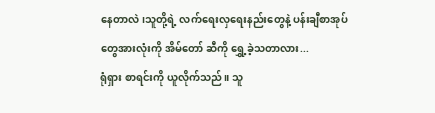နေတာလဲ၊သူတို့ရဲ့ လက်ရေးလှရေးနည်းတွေနဲ့ ပန်းချီစာအုပ်တွေအားလုံးကို အိမ်တော် ဆီကို ရွှေ့ခဲ့သတာလား...
ရုံရှား စာရင်းကို ယူလိုက်သည်။ သူ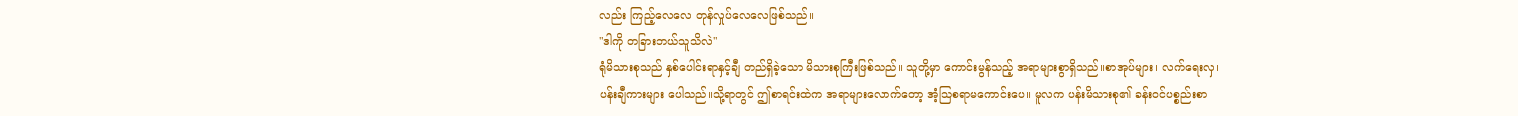လည်း ကြည့်လေလေ တုန်လှုပ်လေလေဖြစ်သည်။
"ဒါကို တခြားဘယ်သူသိလဲ"
ရုံမိသားစုသည် နှစ်ပေါင်းရာနှင့်ချီ တည်ရှိခဲ့သော မိသားစုကြီးဖြစ်သည်။ သူတို့မှာ ကောင်းမွန်သည့် အရာများစွာရှိသည်။စာအုပ်များ၊ လက်ရေးလှ၊ ပန်းချီကားများ ပေါသည်။သို့ရာတွင် ဤစာရင်းထဲက အရာများလောက်တော့ အံ့သြစရာမကောင်းပေ။ မူလက ပန်းမိသားစု၏ ခန်းဝင်ပစ္စည်းစာ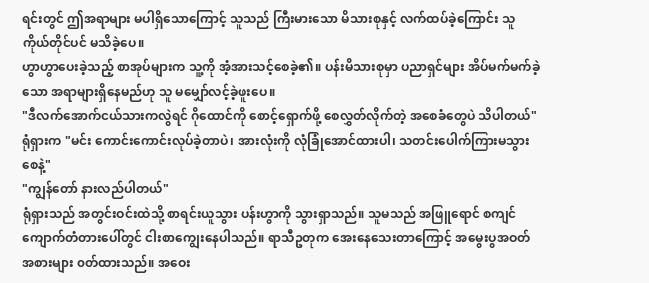ရင်းတွင် ဤအရာများ မပါရှိသောကြောင့် သူသည် ကြီးမားသော မိသားစုနှင့် လက်ထပ်ခဲ့ကြောင်း သူကိုယ်တိုင်ပင် မသိခဲ့ပေ။
ဟွာဟွာပေးခဲ့သည့် စာအုပ်များက သူ့ကို အံ့အားသင့်စေခဲ့၏။ ပန်းမိသားစုမှာ ပညာရှင်များ အိပ်မက်မက်ခဲ့သော အရာများရှိနေမည်ဟု သူ မမျှော်လင့်ခဲ့ဖူးပေ။
"ဒီလက်အောက်ငယ်သားကလွဲရင် ဂိုထောင်ကို စောင့်ရှောက်ဖို့ စေလွှတ်လိုက်တဲ့ အစေခံတွေပဲ သိပါတယ်"
ရုံရှားက "မင်း ကောင်းကောင်းလုပ်ခဲ့တာပဲ၊ အားလုံးကို လုံခြုံအောင်ထားပါ၊ သတင်းပေါက်ကြားမသွားစေနဲ့"
"ကျွန်တော် နားလည်ပါတယ်"
ရုံရှားသည် အတွင်းဝင်းထဲသို့ စာရင်းယူသွား ပန်းဟွာကို သွားရှာသည်။ သူမသည် အဖြူရောင် စကျင်ကျောက်တံတားပေါ်တွင် ငါးစာကျွေးနေပါသည်။ ရာသီဥတုက အေးနေသေးတာကြောင့် အမွေးပွအဝတ်အစားများ ၀တ်ထားသည်။ အဝေး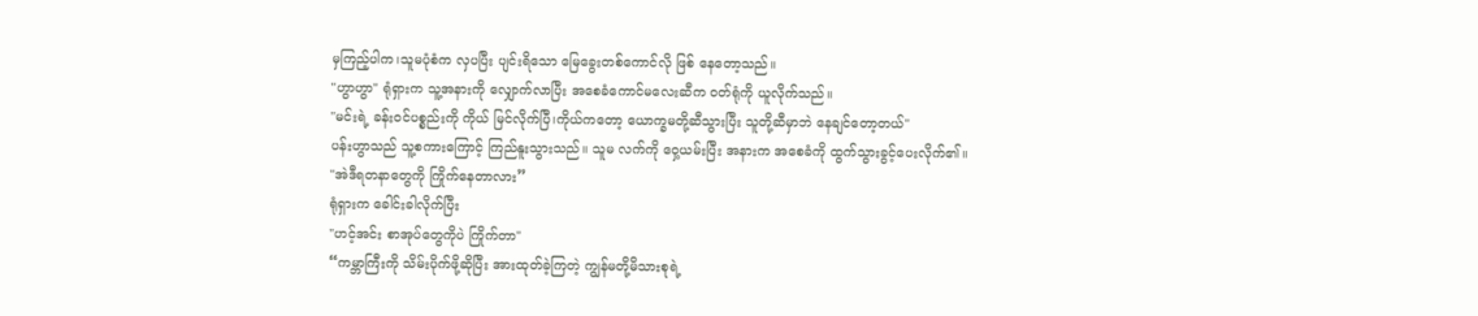မှကြည့်ပါက၊သူမပုံစံက လှပပြီး ပျင်းရိသော မြေခွေးတစ်ကောင်လို ဖြစ် နေတော့သည်။
"ဟွာဟွာ" ရုံရှားက သူ့အနားကို လျှောက်လာပြီး အစေခံကောင်မလေးဆီက ဝတ်ရုံကို ယူလိုက်သည်။
"မင်းရဲ့ ခန်းဝင်ပစ္စည်းကို ကိုယ် မြင်လိုက်ပြီ၊ကိုယ်ကတော့ ယောက္ခမတို့ဆီသွားပြီး သူတို့ဆီမှာဘဲ နေချင်တော့တယ်"
ပန်းဟွာသည် သူ့စကားကြောင့် ကြည်နူးသွားသည်။ သူမ လက်ကို ဝှေ့ယမ်းပြီး အနားက အစေခံကို ထွက်သွားခွင့်ပေးလိုက်၏။
"အဲဒီရတနာတွေကို ကြိုက်နေတာလား”
ရုံရှားက ခေါင်းခါလိုက်ပြီး
"ဟင့်အင်း စာအုပ်တွေကိုပဲ ကြိုက်တာ"
“ကမ္ဘာကြီးကို သိမ်းပိုက်ဖို့ဆိုပြီး အားထုတ်ခဲ့ကြတဲ့ ကျွန်မတို့မိသားစုရဲ့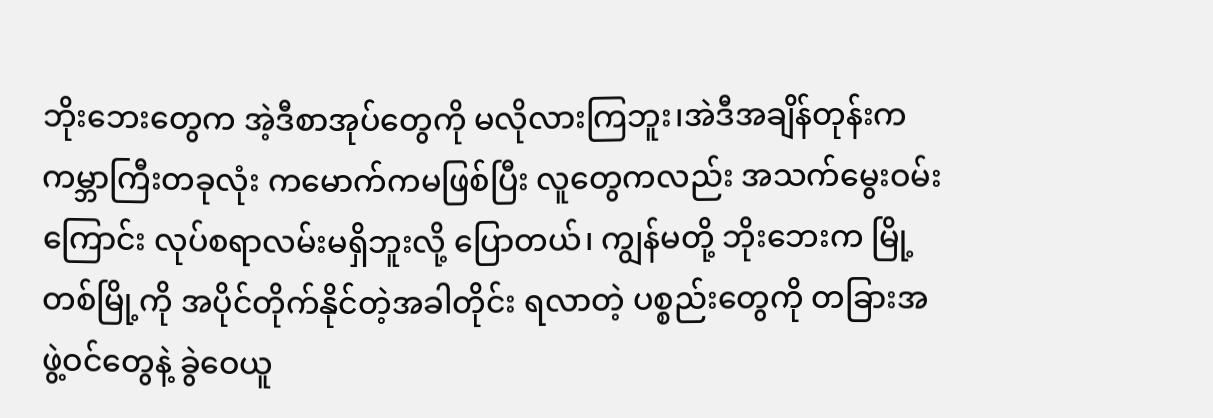ဘိုးဘေးတွေက အဲ့ဒီစာအုပ်တွေကို မလိုလားကြဘူး၊အဲဒီအချိန်တုန်းက ကမ္ဘာကြီးတခုလုံး ကမောက်ကမဖြစ်ပြီး လူတွေကလည်း အသက်မွေးဝမ်းကြောင်း လုပ်စရာလမ်းမရှိဘူးလို့ ပြောတယ်၊ ကျွန်မတို့ ဘိုးဘေးက မြို့တစ်မြို့ကို အပိုင်တိုက်နိုင်တဲ့အခါတိုင်း ရလာတဲ့ ပစ္စည်းတွေကို တခြားအဖွဲ့ဝင်တွေနဲ့ ခွဲဝေယူ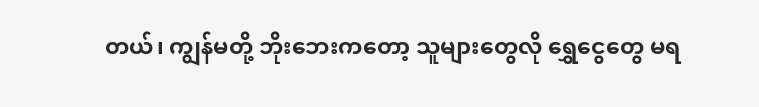တယ်၊ ကျွန်မတို့ ဘိုးဘေးကတော့ သူများတွေလို ရွှေငွေတွေ မရ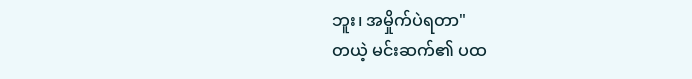ဘူး၊ အမှိုက်ပဲရတာ"
တယဲ့ မင်းဆက်၏ ပထ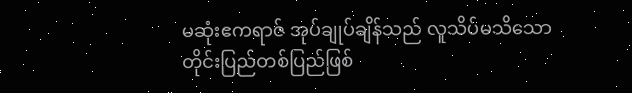မဆုံးဧကရာဇ် အုပ်ချုပ်ချိန်သည် လူသိပ်မသိသော တိုင်းပြည်တစ်ပြည်ဖြစ်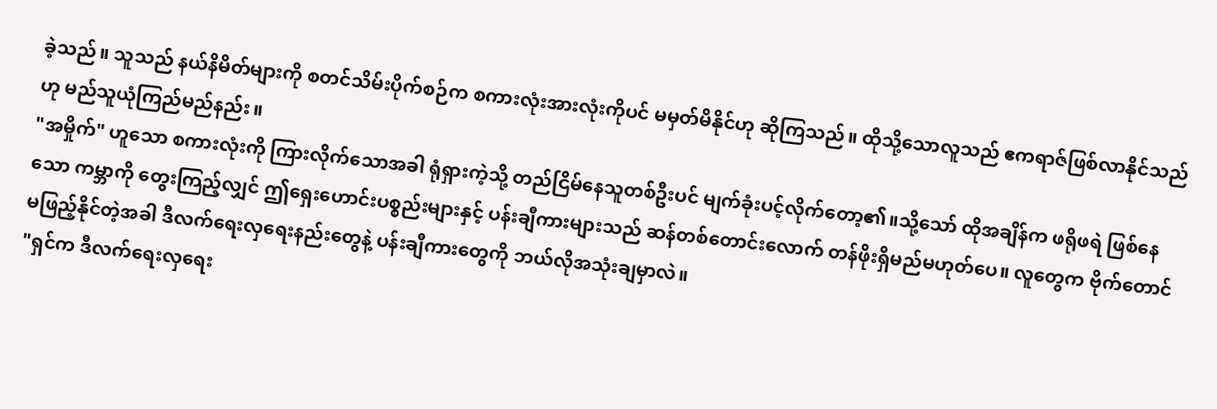ခဲ့သည်။ သူသည် နယ်နိမိတ်များကို စတင်သိမ်းပိုက်စဉ်က စကားလုံးအားလုံးကိုပင် မမှတ်မိနိုင်ဟု ဆိုကြသည်။ ထိုသို့သောလူသည် ဧကရာဇ်ဖြစ်လာနိုင်သည်ဟု မည်သူယုံကြည်မည်နည်း။
"အမှိုက်" ဟူသော စကားလုံးကို ကြားလိုက်သောအခါ ရုံရှားကဲ့သို့ တည်ငြိမ်နေသူတစ်ဦးပင် မျက်ခုံးပင့်လိုက်တော့၏။သို့သော် ထိုအချိန်က ဖရိုဖရဲ ဖြစ်နေသော ကမ္ဘာကို တွေးကြည့်လျှင် ဤရှေးဟောင်းပစ္စည်းများနှင့် ပန်းချီကားများသည် ဆန်တစ်တောင်းလောက် တန်ဖိုးရှိမည်မဟုတ်ပေ။ လူတွေက ဗိုက်တောင်မဖြည့်နိုင်တဲ့အခါ ဒီလက်ရေးလှရေးနည်းတွေနဲ့ ပန်းချီကားတွေကို ဘယ်လိုအသုံးချမှာလဲ။
"ရှင်က ဒီလက်ရေးလှရေး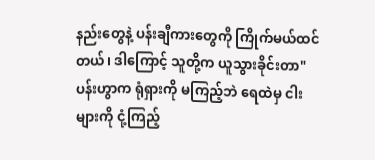နည်းတွေနဲ့ ပန်းချီကားတွေကို ကြိုက်မယ်ထင်တယ်၊ ဒါကြောင့် သူတို့က ယူသွားခိုင်းတာ" ပန်းဟွာက ရုံရှားကို မကြည့်ဘဲ ရေထဲမှ ငါးများကို ငုံ့ကြည့်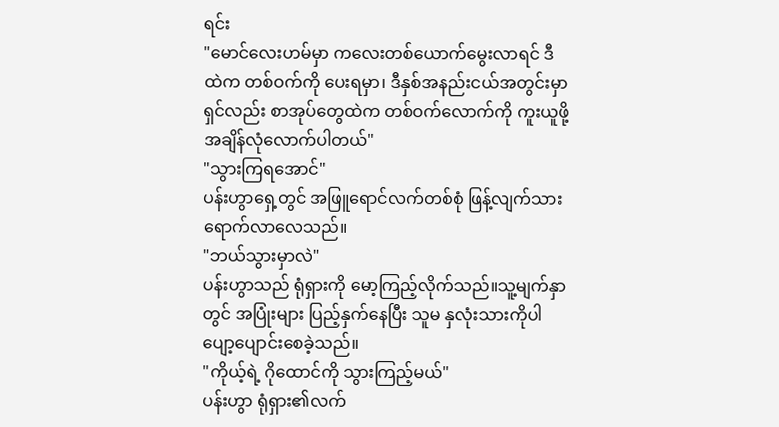ရင်း
"မောင်လေးဟမ်မှာ ကလေးတစ်ယောက်မွေးလာရင် ဒီထဲက တစ်ဝက်ကို ပေးရမှာ၊ ဒီနှစ်အနည်းငယ်အတွင်းမှာ ရှင်လည်း စာအုပ်တွေထဲက တစ်ဝက်လောက်ကို ကူးယူဖို့ အချိန်လုံလောက်ပါတယ်"
"သွားကြရအောင်"
ပန်းဟွာရှေ့တွင် အဖြူရောင်လက်တစ်စုံ ဖြန့်လျက်သားရောက်လာလေသည်။
"ဘယ်သွားမှာလဲ"
ပန်းဟွာသည် ရုံရှားကို မော့ကြည့်လိုက်သည်။သူ့မျက်နှာတွင် အပြုံးများ ပြည့်နှက်နေပြီး သူမ နှလုံးသားကိုပါ ပျော့ပျောင်းစေခဲ့သည်။
"ကိုယ့်ရဲ့ ဂိုထောင်ကို သွားကြည့်မယ်"
ပန်းဟွာ ရုံရှား၏လက်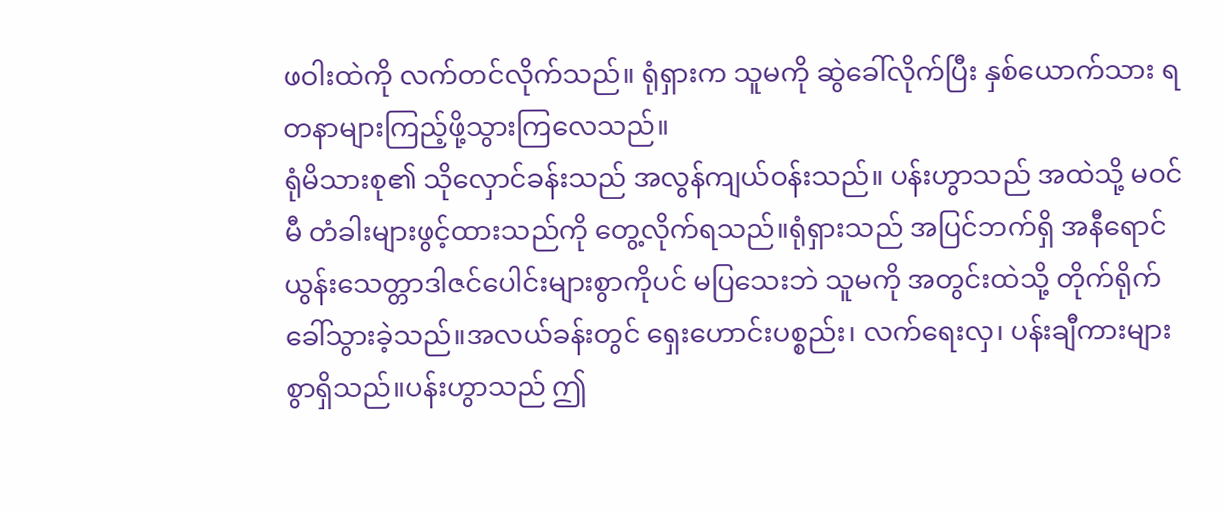ဖဝါးထဲကို လက်တင်လိုက်သည်။ ရုံရှားက သူမကို ဆွဲခေါ်လိုက်ပြီး နှစ်ယောက်သား ရတနာများကြည့်ဖို့သွားကြလေသည်။
ရုံမိသားစု၏ သိုလှောင်ခန်းသည် အလွန်ကျယ်ဝန်းသည်။ ပန်းဟွာသည် အထဲသို့ မဝင်မီ တံခါးများဖွင့်ထားသည်ကို တွေ့လိုက်ရသည်။ရုံရှားသည် အပြင်ဘက်ရှိ အနီရောင် ယွန်းသေတ္တာဒါဇင်ပေါင်းများစွာကိုပင် မပြသေးဘဲ သူမကို အတွင်းထဲသို့ တိုက်ရိုက်ခေါ်သွားခဲ့သည်။အလယ်ခန်းတွင် ရှေးဟောင်းပစ္စည်း၊ လက်ရေးလှ၊ ပန်းချီကားများစွာရှိသည်။ပန်းဟွာသည် ဤ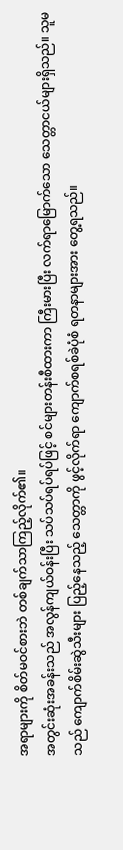အရာများကို စိတ်မဝင်စားဘဲ တစ်ချက်သာကြည့်လိုက်၏။
အတွင်းဆုံးအခန်းသည် အလွန်ကျယ်ဝန်းပြီး သပ်သပ်ရပ်ရပ်ဖြင့် စင်များတန်းစီထားကာ ကြီးမားပြီး လက်ရာမြောက်သော သေတ္တာငယ်များရှိသည်။ သူမသည် ကျောက်စိမ်းဆွဲသီးများ ပြည့်နေသည့် သေတ္တာကို ဖွင့်လိုက်ရာ ကျောက်စရစ်ခဲပုံစံ ရတနာများအား တွေ့ရသည်။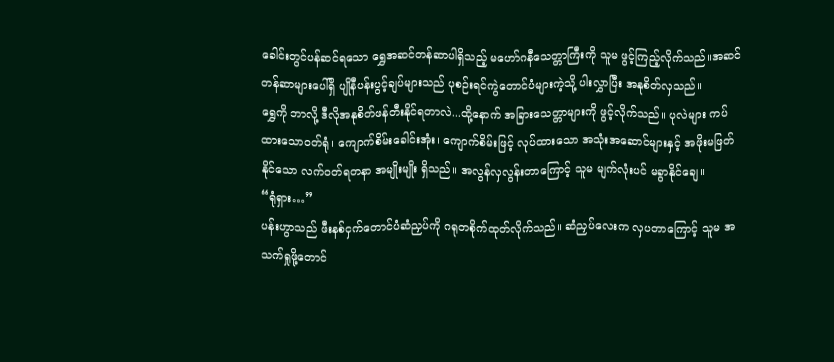ခေါင်းတွင်ပန်ဆင်ရသော ရွှေအဆင်တန်ဆာပါရှိသည့် မဟော်ဂနီသေတ္တာကြီးကို သူမ ဖွင့်ကြည့်လိုက်သည်။အဆင်တန်ဆာများပေါ်ရှိ ပျိုနီပန်းပွင့်ချပ်များသည် ပုစဉ်းရင်ကွဲတောင်ပံများကဲ့သို့ ပါးလွှာပြီး အနုစိတ်လှသည်။
ရွှေကို ဘာလို့ ဒီလိုအနုစိတ်ဖန်တီးနိုင်ရတာလဲ...ထို့နောက် အခြားသေတ္တာများကို ဖွင့်လိုက်သည်။ ပုလဲများ ကပ်ထားသောဝတ်ရုံ၊ ကျောက်စိမ်းခေါင်းအုံး၊ ကျောက်စိမ်းဖြင့် လုပ်ထားသော အသုံးအဆောင်များနှင့် အဖိုးမဖြတ်နိုင်သော လက်ဝတ်ရတနာ အမျိုးမျိုး ရှိသည်။ အလွန်လှလွန်းတာကြောင့် သူမ မျက်လုံးပင် မခွာနိုင်ချေ။
“ရုံရှား…”
ပန်းဟွာသည် ဖီးနစ်ငှက်တောင်ပံဆံညှပ်ကို ဂရုတစိုက်ထုတ်လိုက်သည်။ ဆံညှပ်လေးက လှပတာကြောင့် သူမ အသက်ရှုဖို့တောင်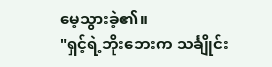မေ့သွားခဲ့၏။
"ရှင့်ရဲ့ဘိုးဘေးက သင်္ချိုင်း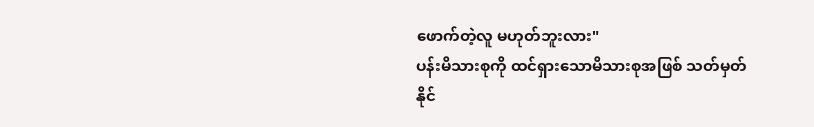ဖောက်တဲ့လူ မဟုတ်ဘူးလား"
ပန်းမိသားစုကို ထင်ရှားသောမိသားစုအဖြစ် သတ်မှတ်နိုင်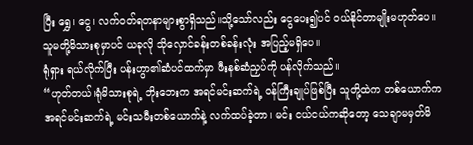ပြီး ရွှေ၊ ငွေ၊ လက်ဝတ်ရတနာများစွာရှိသည်။သို့သော်လည်း ငွေပေး၍ပင် ဝယ်နိုင်တာမျိုးမဟုတ်ပေ။သူမတို့မိသားစုမှာပင် ယခုလို သိုလှောင်ခန်းတစ်ခန်းလုံး အပြည့်မရှိပေ။
ရုံရှား ရယ်လိုက်ပြီး ပန်းဟွာ၏ဆံပင်ထက်မှာ ဖီးနစ်ဆံညှပ်ကို ပန်လိုက်သည်။
“ဟုတ်တယ်၊ရုံမိသားစုရဲ့ ဘိုးဘေးက အရင်မင်းဆက်ရဲ့ ဝန်ကြီးချုပ်ဖြစ်ပြီး သူတို့ထဲက တစ်ယောက်က အရင်မင်းဆက်ရဲ့ မင်းသမီးတစ်ယောက်နဲ့ လက်ထပ်ခဲ့တာ၊ မင်း ငယ်ငယ်ကဆိုတော့ သေချာမမှတ်မိ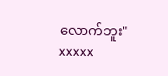လောက်ဘူး"
xxxxx